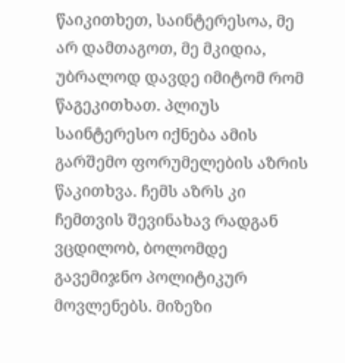წაიკითხეთ, საინტერესოა, მე არ დამთაგოთ, მე მკიდია, უბრალოდ დავდე იმიტომ რომ წაგეკითხათ. პლიუს საინტერესო იქნება ამის გარშემო ფორუმელების აზრის წაკითხვა. ჩემს აზრს კი ჩემთვის შევინახავ რადგან ვცდილობ, ბოლომდე გავემიჯნო პოლიტიკურ მოვლენებს. მიზეზი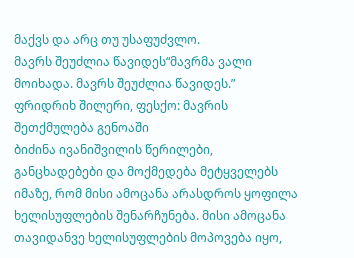მაქვს და არც თუ უსაფუძვლო.
მავრს შეუძლია წავიდეს“მავრმა ვალი მოიხადა. მავრს შეუძლია წავიდეს.”
ფრიდრიხ შილერი, ფესქო: მავრის შეთქმულება გენოაში
ბიძინა ივანიშვილის წერილები, განცხადებები და მოქმედება მეტყველებს იმაზე, რომ მისი ამოცანა არასდროს ყოფილა ხელისუფლების შენარჩუნება. მისი ამოცანა თავიდანვე ხელისუფლების მოპოვება იყო,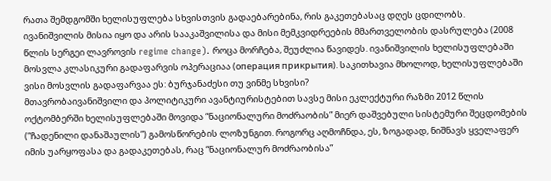რათა შემდგომში ხელისუფლება სხვისთვის გადაებარებინა, რის გაკეთებასაც დღეს ცდილობს.
ივანიშვილის მისია იყო და არის სააკაშვილისა და მისი მემკვიდრეების მმართველობის დასრულება (2008 წლის სერგეი ლავროვის regime change). როცა მორჩება, შეუძლია წავიდეს. ივანიშვილის ხელისუფლებაში მოსვლა კლასიკური გადაფარვის ოპერაციაა (операция прикрытия). საკითხავია მხოლოდ, ხელისუფლებაში ვისი მოსვლის გადაფარვაა ეს: ბურჯანაძესი თუ ვინმე სხვისი?
მთავრობაივანიშვილი და პოლიტიკური ავანტიურისტებით სავსე მისი ეკლექტური რაზმი 2012 წლის ოქტომბერში ხელისუფლებაში მოვიდა “ნაციონალური მოძრაობის” მიერ დაშვებული სისტემური შეცდომების (“ჩადენილი დანაშაულის”) გამოსწორების ლოზუნგით. როგორც აღმოჩნდა, ეს, ზოგადად, ნიშნავს ყველაფერ იმის უარყოფასა და გადაკეთებას, რაც “ნაციონალურ მოძრაობისა”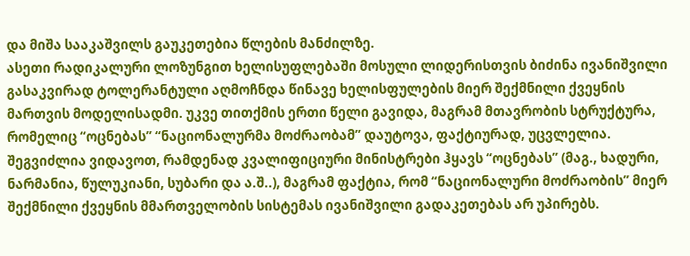და მიშა სააკაშვილს გაუკეთებია წლების მანძილზე.
ასეთი რადიკალური ლოზუნგით ხელისუფლებაში მოსული ლიდერისთვის ბიძინა ივანიშვილი გასაკვირად ტოლერანტული აღმოჩნდა წინავე ხელისფულების მიერ შექმნილი ქვეყნის მართვის მოდელისადმი. უკვე თითქმის ერთი წელი გავიდა, მაგრამ მთავრობის სტრუქტურა, რომელიც “ოცნებას” “ნაციონალურმა მოძრაობამ” დაუტოვა, ფაქტიურად, უცვლელია.
შეგვიძლია ვიდავოთ, რამდენად კვალიფიციური მინისტრები ჰყავს “ოცნებას” (მაგ., ხადური, ნარმანია, წულუკიანი, სუბარი და ა.შ..), მაგრამ ფაქტია, რომ “ნაციონალური მოძრაობის” მიერ შექმნილი ქვეყნის მმართველობის სისტემას ივანიშვილი გადაკეთებას არ უპირებს.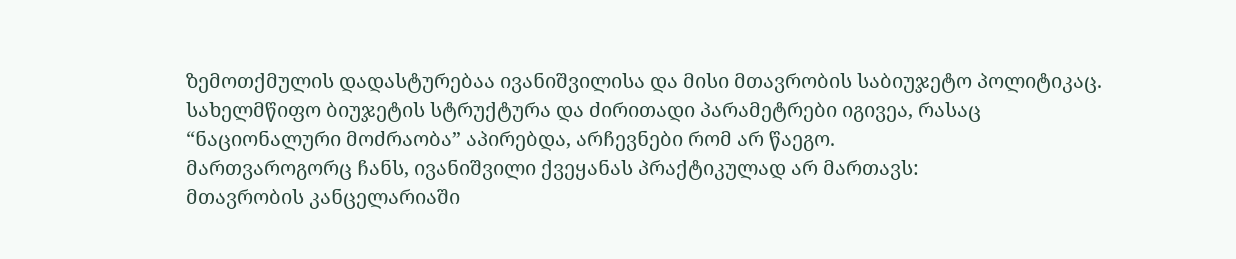ზემოთქმულის დადასტურებაა ივანიშვილისა და მისი მთავრობის საბიუჯეტო პოლიტიკაც. სახელმწიფო ბიუჯეტის სტრუქტურა და ძირითადი პარამეტრები იგივეა, რასაც “ნაციონალური მოძრაობა” აპირებდა, არჩევნები რომ არ წაეგო.
მართვაროგორც ჩანს, ივანიშვილი ქვეყანას პრაქტიკულად არ მართავს:
მთავრობის კანცელარიაში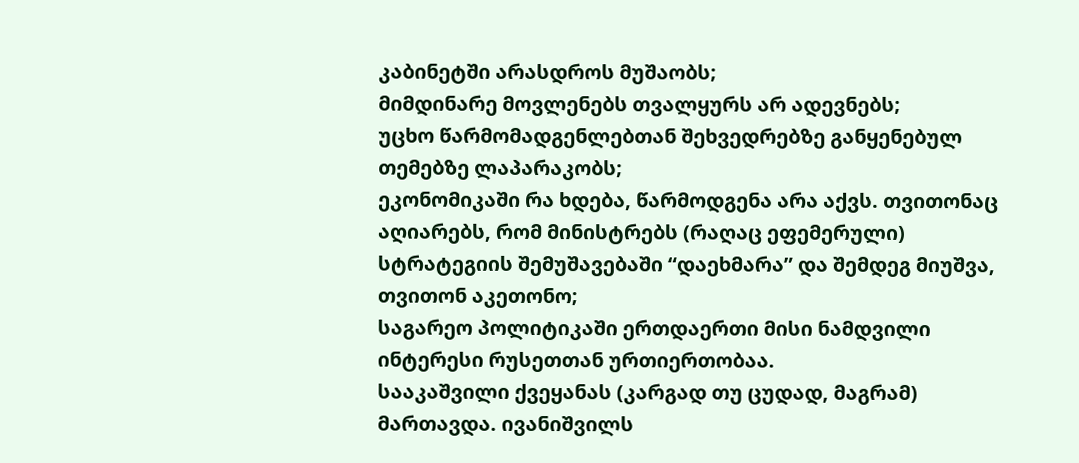კაბინეტში არასდროს მუშაობს;
მიმდინარე მოვლენებს თვალყურს არ ადევნებს;
უცხო წარმომადგენლებთან შეხვედრებზე განყენებულ თემებზე ლაპარაკობს;
ეკონომიკაში რა ხდება, წარმოდგენა არა აქვს. თვითონაც აღიარებს, რომ მინისტრებს (რაღაც ეფემერული) სტრატეგიის შემუშავებაში “დაეხმარა” და შემდეგ მიუშვა, თვითონ აკეთონო;
საგარეო პოლიტიკაში ერთდაერთი მისი ნამდვილი ინტერესი რუსეთთან ურთიერთობაა.
სააკაშვილი ქვეყანას (კარგად თუ ცუდად, მაგრამ) მართავდა. ივანიშვილს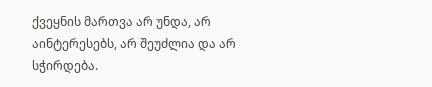ქვეყნის მართვა არ უნდა, არ აინტერესებს, არ შეუძლია და არ სჭირდება.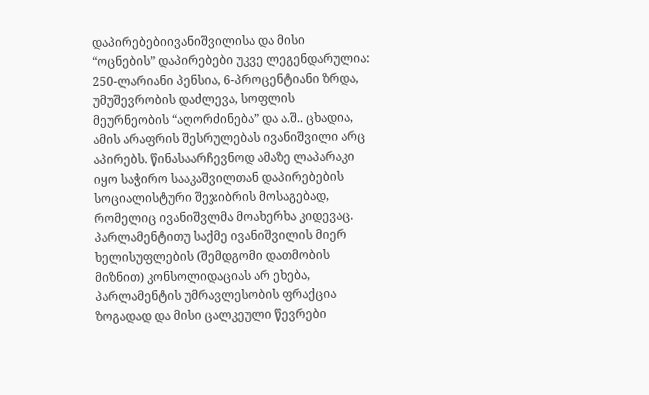დაპირებებიივანიშვილისა და მისი “ოცნების” დაპირებები უკვე ლეგენდარულია: 250-ლარიანი პენსია, 6-პროცენტიანი ზრდა, უმუშევრობის დაძლევა, სოფლის მეურნეობის “აღორძინება” და ა.შ.. ცხადია, ამის არაფრის შესრულებას ივანიშვილი არც აპირებს. წინასაარჩევნოდ ამაზე ლაპარაკი იყო საჭირო სააკაშვილთან დაპირებების სოციალისტური შეჯიბრის მოსაგებად, რომელიც ივანიშვლმა მოახერხა კიდევაც.
პარლამენტითუ საქმე ივანიშვილის მიერ ხელისუფლების (შემდგომი დათმობის მიზნით) კონსოლიდაციას არ ეხება, პარლამენტის უმრავლესობის ფრაქცია ზოგადად და მისი ცალკეული წევრები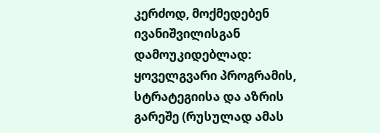კერძოდ, მოქმედებენ ივანიშვილისგან დამოუკიდებლად: ყოველგვარი პროგრამის, სტრატეგიისა და აზრის გარეშე (რუსულად ამას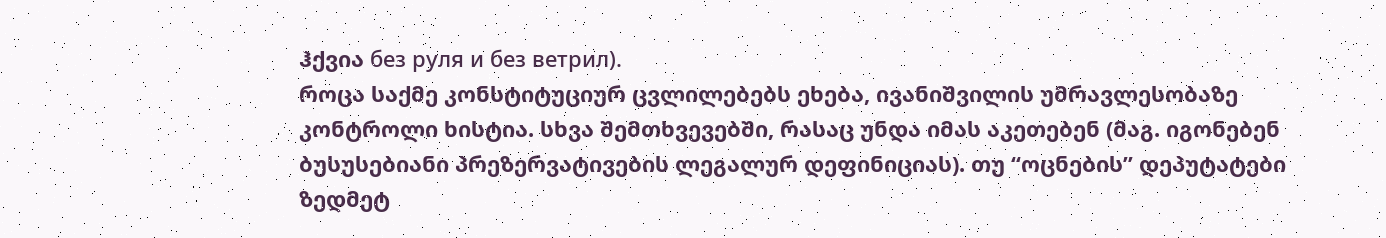ჰქვია без руля и без ветрил).
როცა საქმე კონსტიტუციურ ცვლილებებს ეხება, ივანიშვილის უმრავლესობაზე კონტროლი ხისტია. სხვა შემთხვევებში, რასაც უნდა იმას აკეთებენ (მაგ. იგონებენ ბუსუსებიანი პრეზერვატივების ლეგალურ დეფინიციას). თუ “ოცნების” დეპუტატები ზედმეტ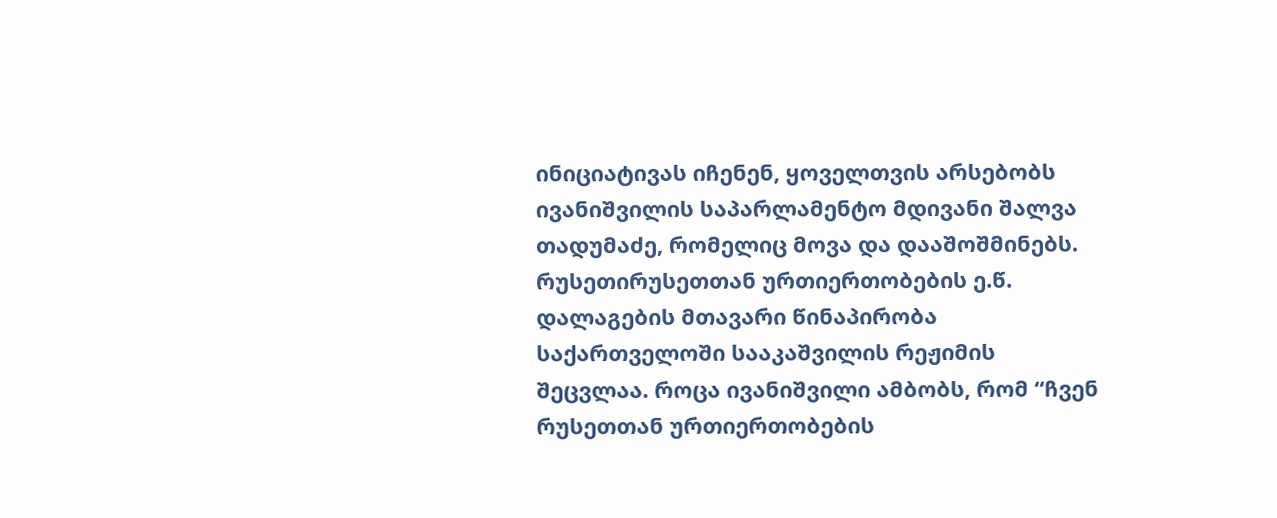ინიციატივას იჩენენ, ყოველთვის არსებობს ივანიშვილის საპარლამენტო მდივანი შალვა თადუმაძე, რომელიც მოვა და დააშოშმინებს.
რუსეთირუსეთთან ურთიერთობების ე.წ. დალაგების მთავარი წინაპირობა საქართველოში სააკაშვილის რეჟიმის შეცვლაა. როცა ივანიშვილი ამბობს, რომ “ჩვენ რუსეთთან ურთიერთობების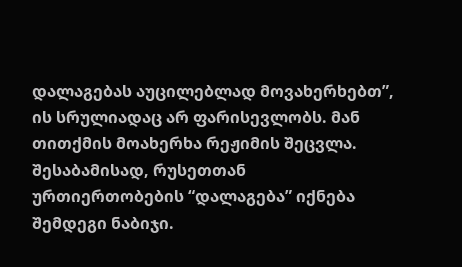დალაგებას აუცილებლად მოვახერხებთ”, ის სრულიადაც არ ფარისევლობს. მან თითქმის მოახერხა რეჟიმის შეცვლა. შესაბამისად, რუსეთთან ურთიერთობების “დალაგება” იქნება შემდეგი ნაბიჯი.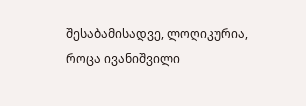შესაბამისადვე, ლოღიკურია, როცა ივანიშვილი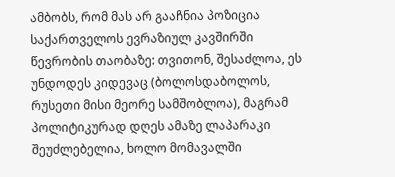ამბობს, რომ მას არ გააჩნია პოზიცია საქართველოს ევრაზიულ კავშირში წევრობის თაობაზე: თვითონ, შესაძლოა, ეს უნდოდეს კიდევაც (ბოლოსდაბოლოს, რუსეთი მისი მეორე სამშობლოა), მაგრამ პოლიტიკურად დღეს ამაზე ლაპარაკი შეუძლებელია, ხოლო მომავალში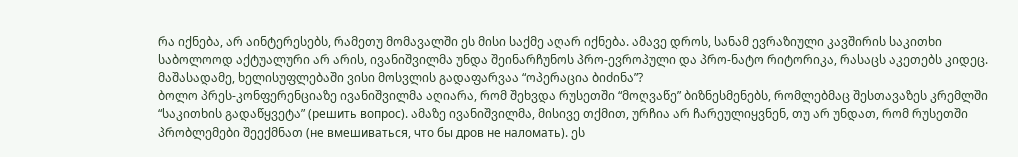რა იქნება, არ აინტერესებს, რამეთუ მომავალში ეს მისი საქმე აღარ იქნება. ამავე დროს, სანამ ევრაზიული კავშირის საკითხი საბოლოოდ აქტუალური არ არის, ივანიშვილმა უნდა შეინარჩუნოს პრო-ევროპული და პრო-ნატო რიტორიკა, რასაცს აკეთებს კიდეც.
მაშასადამე, ხელისუფლებაში ვისი მოსვლის გადაფარვაა “ოპერაცია ბიძინა”?
ბოლო პრეს-კონფერენციაზე ივანიშვილმა აღიარა, რომ შეხვდა რუსეთში “მოღვაწე” ბიზნესმენებს, რომლებმაც შესთავაზეს კრემლში “საკითხის გადაწყვეტა” (решить вопрос). ამაზე ივანიშვილმა, მისივე თქმით, ურჩია არ ჩარეულიყვნენ, თუ არ უნდათ, რომ რუსეთში პრობლემები შეექმნათ (не вмешиваться, что бы дров не наломать). ეს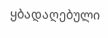ყბადაღებული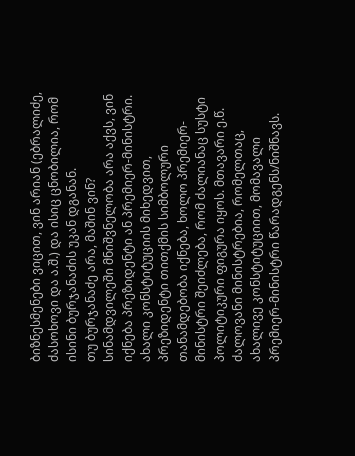ბიზნესმენები ვიცით, ვინ არიან (ებრალიძე, ძასოხოვი და ა.შ.) და ისიც ცნობილია, რომ ისინი ბურჯანაძის უკან დგანან.
თუ ბურჯანაძე არა, მაშინ ვინ? სინამდვილეში მნიშვნელობა არა აქვს, ვინ იქნება პრეზიდენტი ან პრემიერ-მინისტრი. ახალი კონსტიტუციის მიხედვით, პრეზიდენტი თითქმის სიმბოლური თანამდებობა იქნება, ხოლო პრემიერ-მინისტრი შეიძლება, რომ ძალიანაც სუსტი პოლიტიკური ფიგურა იყოს. მთავარი ე.წ. ძალოვანი მინისტრებია, რომელთაც, ახალივე კონსტიტუციით, მომავალი პრემიერ-მინისტრი წარადგენს/ნიშნავს.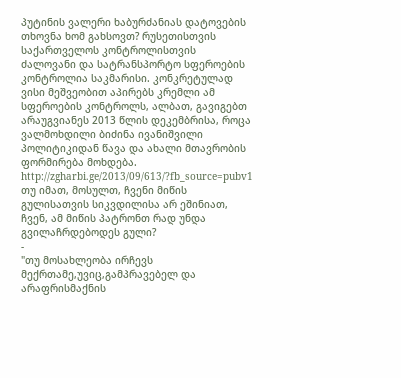პუტინის ვალერი ხაბურძანიას დატოვების თხოვნა ხომ გახსოვთ? რუსეთისთვის საქართველოს კონტროლისთვის ძალოვანი და სატრანსპორტო სფეროების კონტროლია საკმარისი. კონკრეტულად ვისი მეშვეობით აპირებს კრემლი ამ სფეროების კონტროლს, ალბათ, გავიგებთ არაუგვიანეს 2013 წლის დეკემბრისა, როცა ვალმოხდილი ბიძინა ივანიშვილი პოლიტიკიდან წავა და ახალი მთავრობის ფორმირება მოხდება.
http://zgharbi.ge/2013/09/613/?fb_source=pubv1
თუ იმათ, მოსულთ, ჩვენი მიწის გულისათვის სიკვდილისა არ ეშინიათ, ჩვენ, ამ მიწის პატრონთ რად უნდა გვილაჩრდებოდეს გული?
-
"თუ მოსახლეობა ირჩევს მექრთამე,უვიც,გამპრავებელ და არაფრისმაქნის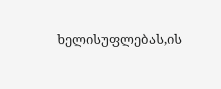ხელისუფლებას,ის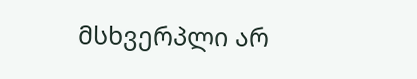მსხვერპლი არ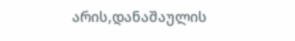არის,დანაშაულის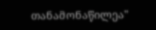თანამონაწილეა"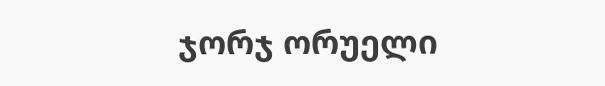ჯორჯ ორუელი